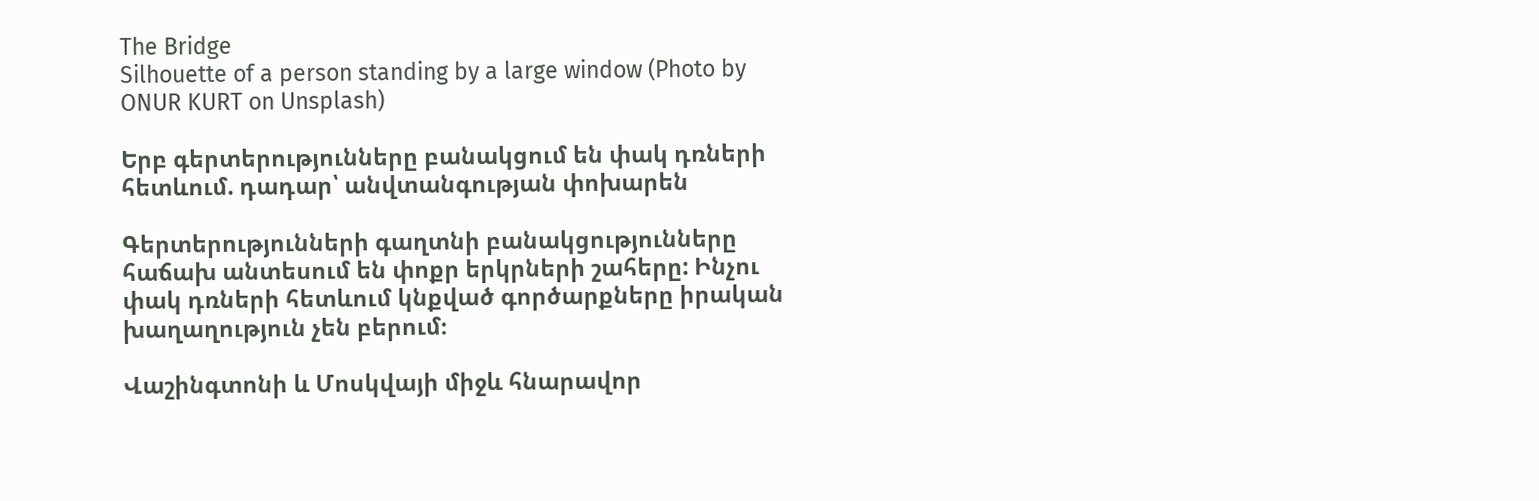The Bridge
Silhouette of a person standing by a large window (Photo by ONUR KURT on Unsplash)

Երբ գերտերությունները բանակցում են փակ դռների հետևում. դադար՝ անվտանգության փոխարեն

Գերտերությունների գաղտնի բանակցությունները հաճախ անտեսում են փոքր երկրների շահերը: Ինչու փակ դռների հետևում կնքված գործարքները իրական խաղաղություն չեն բերում։

Վաշինգտոնի և Մոսկվայի միջև հնարավոր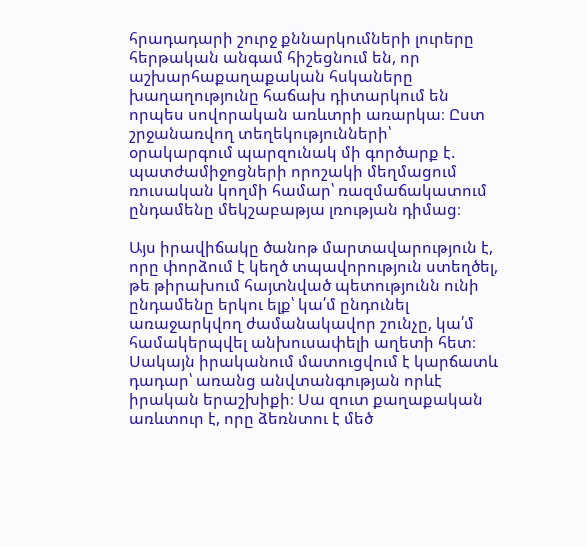հրադադարի շուրջ քննարկումների լուրերը հերթական անգամ հիշեցնում են, որ աշխարհաքաղաքական հսկաները խաղաղությունը հաճախ դիտարկում են որպես սովորական առևտրի առարկա։ Ըստ շրջանառվող տեղեկությունների՝ օրակարգում պարզունակ մի գործարք է. պատժամիջոցների որոշակի մեղմացում ռուսական կողմի համար՝ ռազմաճակատում ընդամենը մեկշաբաթյա լռության դիմաց։

Այս իրավիճակը ծանոթ մարտավարություն է, որը փորձում է կեղծ տպավորություն ստեղծել, թե թիրախում հայտնված պետությունն ունի ընդամենը երկու ելք՝ կա՛մ ընդունել առաջարկվող ժամանակավոր շունչը, կա՛մ համակերպվել անխուսափելի աղետի հետ։ Սակայն իրականում մատուցվում է կարճատև դադար՝ առանց անվտանգության որևէ իրական երաշխիքի։ Սա զուտ քաղաքական առևտուր է, որը ձեռնտու է մեծ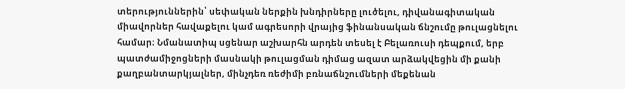տերություններին՝ սեփական ներքին խնդիրները լուծելու, դիվանագիտական միավորներ հավաքելու կամ ագրեսորի վրայից ֆինանսական ճնշումը թուլացնելու համար։ Նմանատիպ սցենար աշխարհն արդեն տեսել է Բելառուսի դեպքում, երբ պատժամիջոցների մասնակի թուլացման դիմաց ազատ արձակվեցին մի քանի քաղբանտարկյալներ, մինչդեռ ռեժիմի բռնաճնշումների մեքենան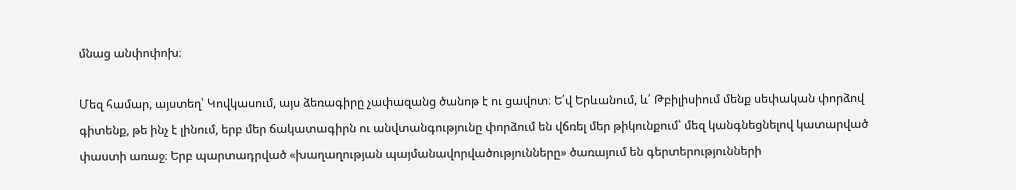մնաց անփոփոխ։

Մեզ համար, այստեղ՝ Կովկասում, այս ձեռագիրը չափազանց ծանոթ է ու ցավոտ։ Ե՛վ Երևանում, և՛ Թբիլիսիում մենք սեփական փորձով գիտենք, թե ինչ է լինում, երբ մեր ճակատագիրն ու անվտանգությունը փորձում են վճռել մեր թիկունքում՝ մեզ կանգնեցնելով կատարված փաստի առաջ։ Երբ պարտադրված «խաղաղության պայմանավորվածությունները» ծառայում են գերտերությունների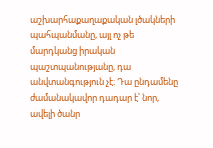աշխարհաքաղաքական լծակների պահպանմանը, այլ ոչ թե մարդկանց իրական պաշտպանությանը, դա անվտանգություն չէ։ Դա ընդամենը ժամանակավոր դադար է՝ նոր, ավելի ծանր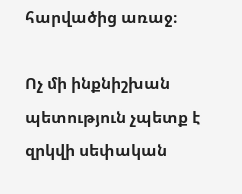հարվածից առաջ։

Ոչ մի ինքնիշխան պետություն չպետք է զրկվի սեփական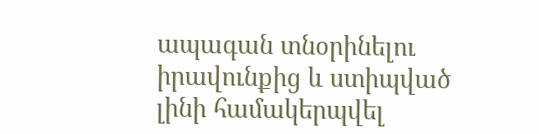ապագան տնօրինելու իրավունքից և ստիպված լինի համակերպվել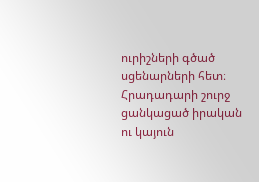ուրիշների գծած սցենարների հետ։ Հրադադարի շուրջ ցանկացած իրական ու կայուն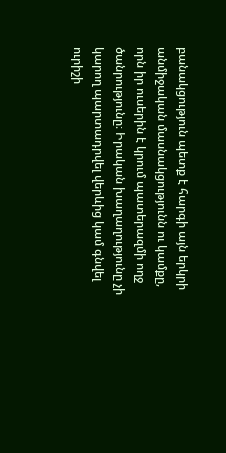բանակցություն պետք է հարգի այն երկրի անմիջական մասնակցությունն ու կամքը, որն իր ուսերին է կրում պատերազմի ողջ ծանրությունը։ Իրական խաղաղությունը չի կարող պարտադրվել վերևից կամ գնվել ուրիշի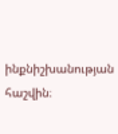ինքնիշխանության հաշվին։